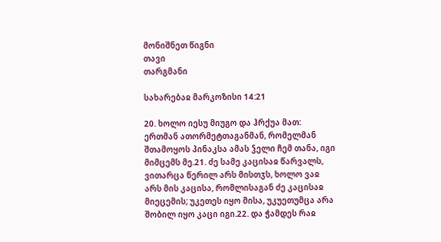მონიშნეთ წიგნი
თავი
თარგმანი

სახარებაჲ მარკოზისი 14:21

20. ხოლო იესუ მიუგო და ჰრქუა მათ: ერთმან ათორმეტთაგანმან, რომელმან შთამოყოს პინაკსა ამას ჴელი ჩემ თანა, იგი მიმცემს მე.21. ძე სამე კაცისაჲ წარვალს, ვითარცა წერილ არს მისთჳს, ხოლო ვაჲ არს მის კაცისა, რომლისაგან ძე კაცისაჲ მიეცემის; უკეთეს იყო მისა, უკუეთუმცა არა შობილ იყო კაცი იგი.22. და ჭამდეს რაჲ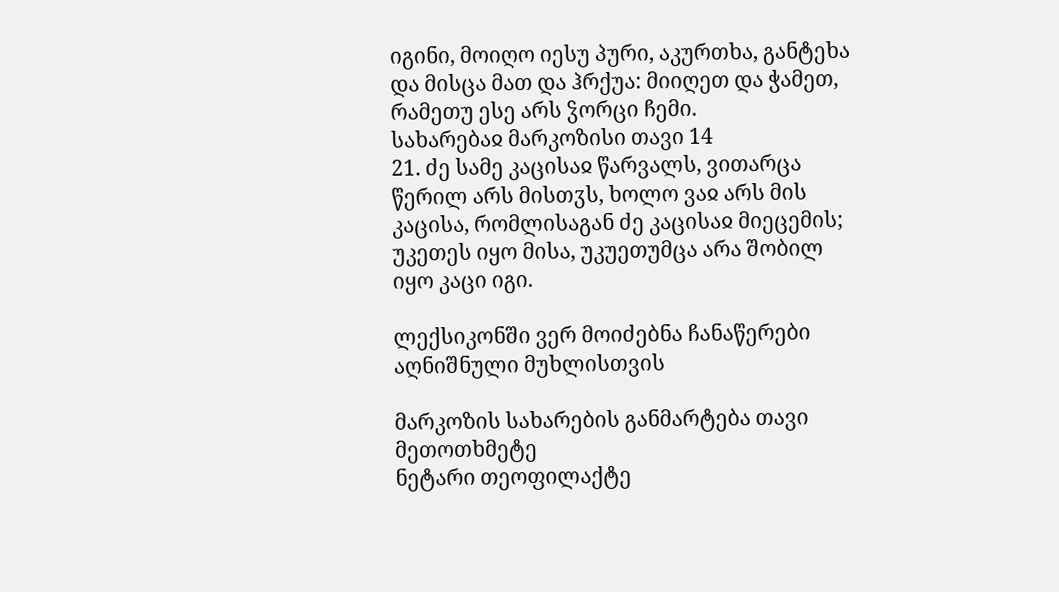იგინი, მოიღო იესუ პური, აკურთხა, განტეხა და მისცა მათ და ჰრქუა: მიიღეთ და ჭამეთ, რამეთუ ესე არს ჴორცი ჩემი.
სახარებაჲ მარკოზისი თავი 14
21. ძე სამე კაცისაჲ წარვალს, ვითარცა წერილ არს მისთჳს, ხოლო ვაჲ არს მის კაცისა, რომლისაგან ძე კაცისაჲ მიეცემის; უკეთეს იყო მისა, უკუეთუმცა არა შობილ იყო კაცი იგი.

ლექსიკონში ვერ მოიძებნა ჩანაწერები აღნიშნული მუხლისთვის

მარკოზის სახარების განმარტება თავი მეთოთხმეტე
ნეტარი თეოფილაქტე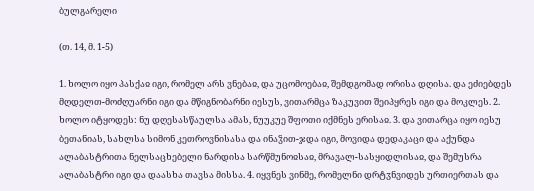ბულგარელი

(თ. 14, მ. 1-5)

1. ხოლო იყო პასქაჲ იგი, რომელ არს ვნებაჲ, და უცომოებაჲ, შემდგომად ორისა დღისა. და ეძიებდეს მღდელთ-მოძღუარნი იგი და მწიგნობარნი იესუს, ვითარმცა ზაკუვით შეიპყრეს იგი და მოკლეს. 2. ხოლო იტყოდეს: ნუ დღესასწაულსა ამას, ნუუკუე შფოთი იქმნეს ერისაჲ. 3. და ვითარცა იყო იესუ ბეთანიას, სახლსა სიმონ კეთროვნისასა და ინაჴით-ჯდა იგი, მოვიდა დედაკაცი და აქუნდა ალაბასტრითა ნელსაცხებელი ნარდისა სარწმუნოჲსაჲ, მრავალ-სასყიდლისაჲ, და შემუსრა ალაბასტრი იგი და დაასხა თავსა მისსა. 4. იყვნეს ვინმე, რომელნი დრტჳნვიდეს ურთიერთას და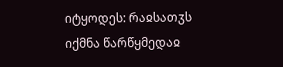იტყოდეს: რაჲსათჳს იქმნა წარწყმედაჲ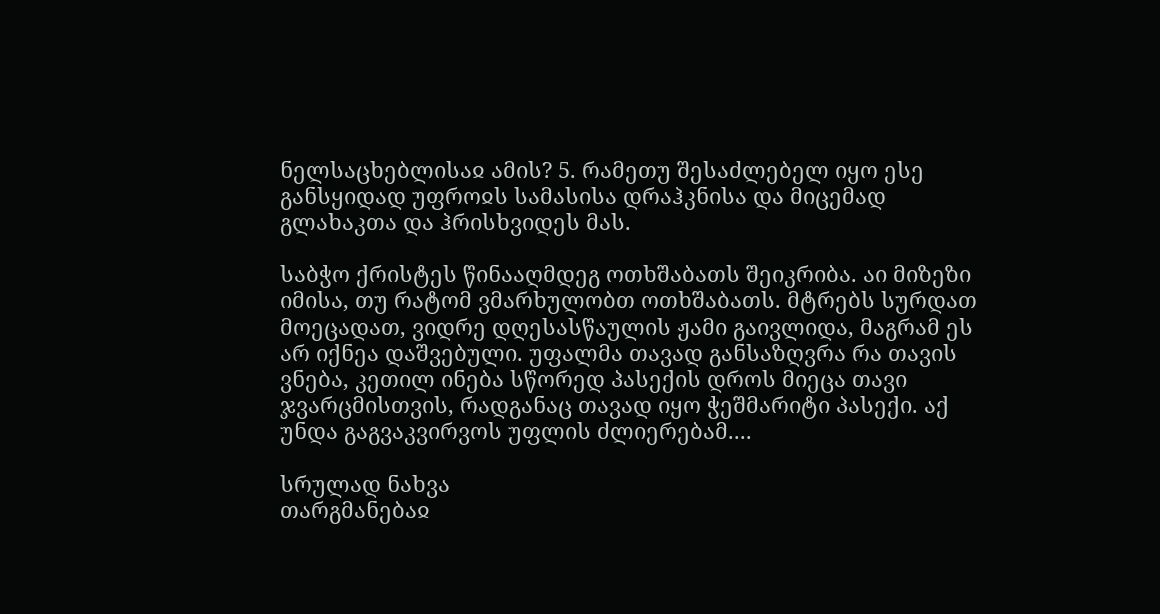ნელსაცხებლისაჲ ამის? 5. რამეთუ შესაძლებელ იყო ესე განსყიდად უფროჲს სამასისა დრაჰკნისა და მიცემად გლახაკთა და ჰრისხვიდეს მას.

საბჭო ქრისტეს წინააღმდეგ ოთხშაბათს შეიკრიბა. აი მიზეზი იმისა, თუ რატომ ვმარხულობთ ოთხშაბათს. მტრებს სურდათ მოეცადათ, ვიდრე დღესასწაულის ჟამი გაივლიდა, მაგრამ ეს არ იქნეა დაშვებული. უფალმა თავად განსაზღვრა რა თავის ვნება, კეთილ ინება სწორედ პასექის დროს მიეცა თავი ჯვარცმისთვის, რადგანაც თავად იყო ჭეშმარიტი პასექი. აქ უნდა გაგვაკვირვოს უფლის ძლიერებამ....

სრულად ნახვა
თარგმანებაჲ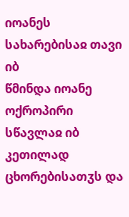იოანეს სახარებისაჲ თავი იბ
წმინდა იოანე ოქროპირი
სწავლაჲ იბ კეთილად ცხორებისათჳს და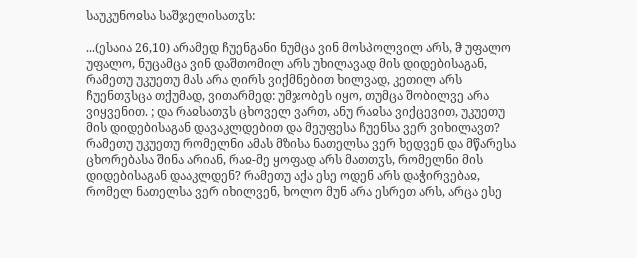საუკუნოჲსა საშჯელისათჳს:

...(ესაია 26,10) არამედ ჩუენგანი ნუმცა ვინ მოსპოლვილ არს, ჵ უფალო უფალო, ნუცამცა ვინ დაშთომილ არს უხილავად მის დიდებისაგან, რამეთუ უკუეთუ მას არა ღირს ვიქმნებით ხილვად, კეთილ არს ჩუენთჳსცა თქუმად, ვითარმედ: უმჯობეს იყო, თუმცა შობილვე არა ვიყვენით. ; და რაჲსათჳს ცხოველ ვართ, ანუ რაჲსა ვიქცევით, უკუეთუ მის დიდებისაგან დავაკლდებით და მეუფესა ჩუენსა ვერ ვიხილავთ? რამეთუ უკუეთუ რომელნი ამას მზისა ნათელსა ვერ ხედვენ და მწარესა ცხორებასა შინა არიან, რაჲ-მე ყოფად არს მათთჳს, რომელნი მის დიდებისაგან დააკლდენ? რამეთუ აქა ესე ოდენ არს დაჭირვებაჲ, რომელ ნათელსა ვერ იხილვენ, ხოლო მუნ არა ესრეთ არს, არცა ესე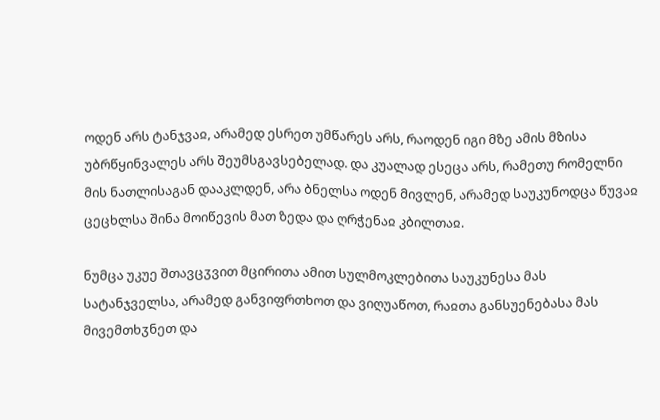ოდენ არს ტანჯვაჲ, არამედ ესრეთ უმწარეს არს, რაოდენ იგი მზე ამის მზისა უბრწყინვალეს არს შეუმსგავსებელად. და კუალად ესეცა არს, რამეთუ რომელნი მის ნათლისაგან დააკლდენ, არა ბნელსა ოდენ მივლენ, არამედ საუკუნოდცა წუვაჲ ცეცხლსა შინა მოიწევის მათ ზედა და ღრჭენაჲ კბილთაჲ.

ნუმცა უკუე შთავცჳვით მცირითა ამით სულმოკლებითა საუკუნესა მას სატანჯველსა, არამედ განვიფრთხოთ და ვიღუაწოთ, რაჲთა განსუენებასა მას მივემთხჳნეთ და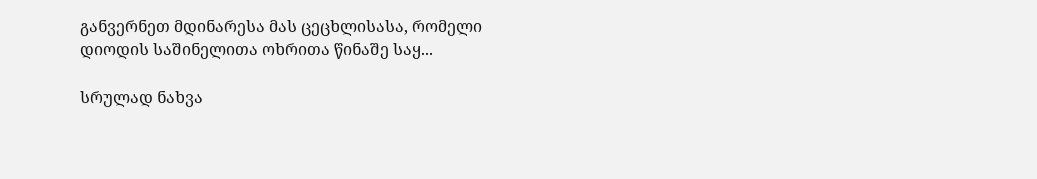განვერნეთ მდინარესა მას ცეცხლისასა, რომელი დიოდის საშინელითა ოხრითა წინაშე საყ...

სრულად ნახვა